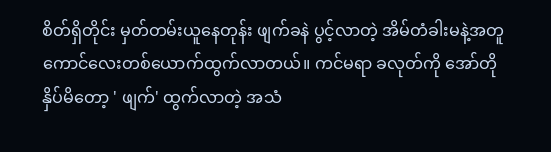စိတ်ရှိတိုင်း မှတ်တမ်းယူနေတုန်း ဖျက်ခနဲ ပွင့်လာတဲ့ အိမ်တံခါးမနဲ့အတူ ကောင်လေးတစ်ယောက်ထွက်လာတယ်။ ကင်မရာ ခလုတ်ကို အော်တိုနှိပ်မိတော့ ' ဖျက်' ထွက်လာတဲ့ အသံ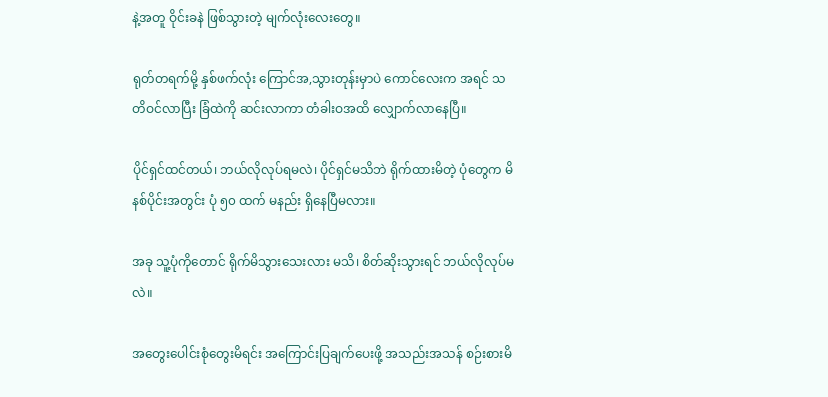နဲ့အတူ ဝိုင်းခနဲ ဖြစ်သွားတဲ့ မျက်လုံးလေးတွေ။

ရုတ်တရက်မို့ နှစ်ဖက်လုံး ကြောင်အ,သွားတုန်းမှာပဲ ကောင်လေးက အရင် သတိဝင်လာပြီး ခြံထဲကို ဆင်းလာကာ တံခါးဝအထိ လျှောက်လာနေပြီ။

ပိုင်ရှင်ထင်တယ်၊ ဘယ်လိုလုပ်ရမလဲ၊ ပိုင်ရှင်မသိဘဲ ရိုက်ထားမိတဲ့ ပုံတွေက မိနစ်ပိုင်းအတွင်း ပုံ ၅၀ ထက် မနည်း ရှိနေပြီမလား။

အခု သူ့ပုံကိုတောင် ရိုက်မိသွားသေးလား မသိ၊ စိတ်ဆိုးသွားရင် ဘယ်လိုလုပ်မလဲ။

အတွေးပေါင်းစုံတွေးမိရင်း အကြောင်းပြချက်ပေးဖို့ အသည်းအသန် စဉ်းစားမိ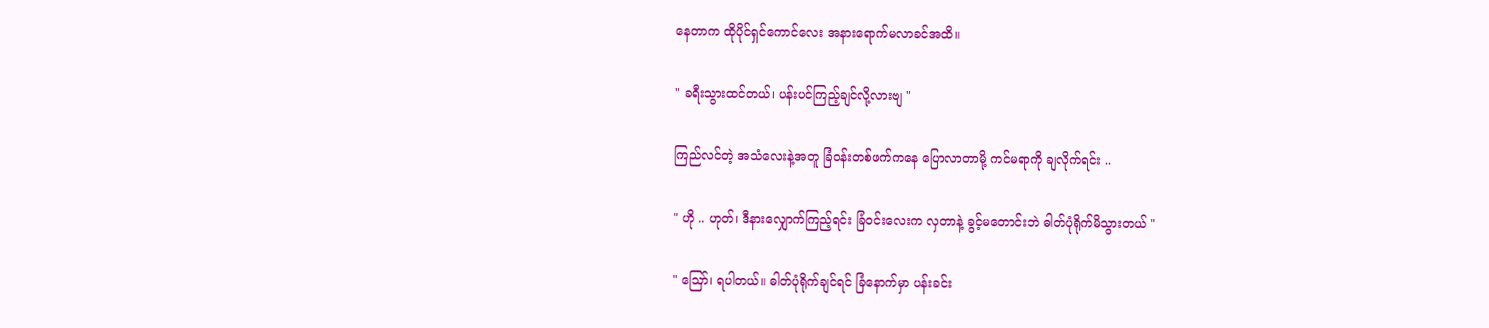နေတာက ထိုပိုင်ရှင်ကောင်လေး အနားရောက်မလာခင်အထိ။

" ခရီးသွားထင်တယ်၊ ပန်းပင်ကြည့်ချင်လို့လားဗျ "

ကြည်လင်တဲ့ အသံလေးနဲ့အတူ ခြံဝန်းတစ်ဖက်ကနေ ပြောလာတာမို့ ကင်မရာကို ချလိုက်ရင်း ..

" ဟို .. ဟုတ်၊ ဒီနားလျှောက်ကြည့်ရင်း ခြံဝင်းလေးက လှတာနဲ့ ခွင့်မတောင်းဘဲ ဓါတ်ပုံရိုက်မိသွားတယ် "

" ဪ၊ ရပါတယ်။ ဓါတ်ပုံရိုက်ချင်ရင် ခြံနောက်မှာ ပန်းခင်း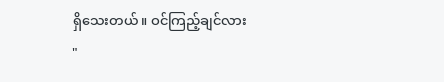ရှိသေးတယ်။ ဝင်ကြည့်ချင်လား "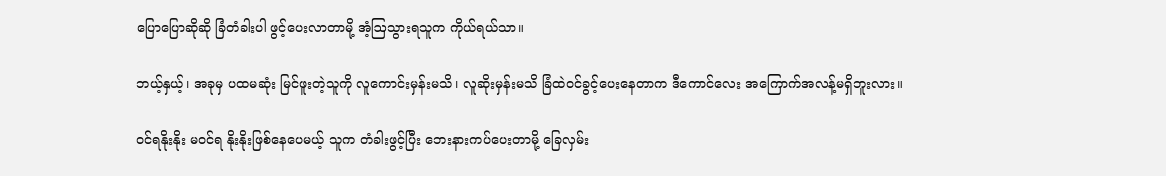ပြောပြောဆိုဆို ခြံတံခါးပါ ဖွင့်ပေးလာတာမို့ အံ့ဩသွားရသူက ကိုယ်ရယ်သာ။

ဘယ့်နှယ့်၊ အခုမှ ပထမဆုံး မြင်ဖူးတဲ့သူကို လူကောင်းမှန်းမသိ၊ လူဆိုးမှန်းမသိ ခြံထဲဝင်ခွင့်ပေးနေတာက ဒီကောင်လေး အကြောက်အလန့်မရှိဘူးလား။

ဝင်ရနိုးနိုး မဝင်ရ နိုးနိုးဖြစ်နေပေမယ့် သူက တံခါးဖွင့်ပြီး ဘေးနားကပ်ပေးတာမို့ ခြေလှမ်း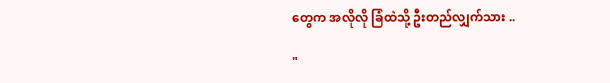တွေက အလိုလို ခြံထဲသို့ ဦးတည်လျှက်သား ..

"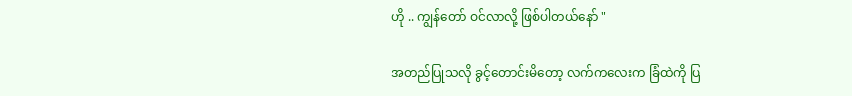ဟို .. ကျွန်တော် ဝင်လာလို့ ဖြစ်ပါတယ်နော် "

အတည်ပြုသလို ခွင့်တောင်းမိတော့ လက်ကလေးက ခြံထဲကို ပြ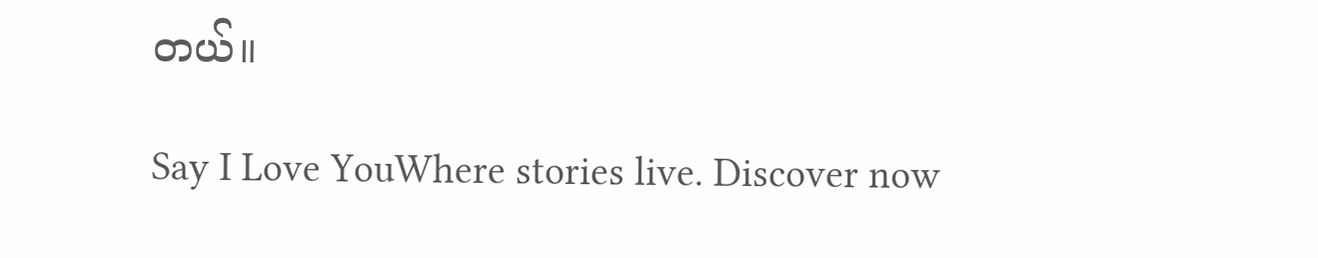တယ်။

Say I Love YouWhere stories live. Discover now